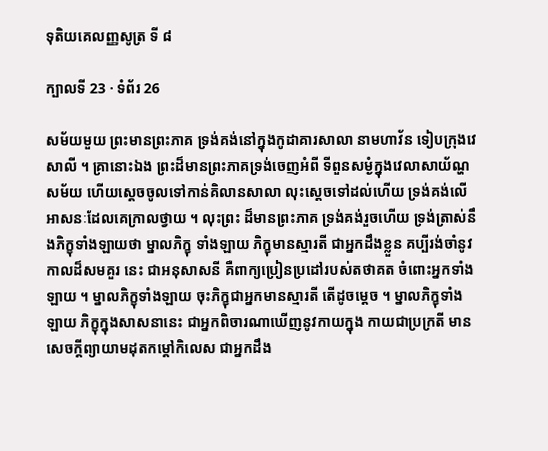ទុតិយគេលញ្ញសូត្រ ទី ៨

ក្បាលទី 23 · ទំព័រ 26

សម័យមួយ ព្រះមានព្រះភាគ ទ្រង់គង់នៅក្នុងកូដាគារសាលា នាមហាវ័ន ទៀបក្រុងវេសាលី ។ គ្រានោះឯង ព្រះដ៏មានព្រះភាគទ្រង់ចេញអំពី ទីពួនសម្ងំក្នុងវេលាសាយ័ណ្ហសម័យ ហើយស្តេចចូលទៅកាន់គិលានសាលា លុះស្តេចទៅដល់ហើយ ទ្រង់គង់លើអាសនៈដែលគេក្រាលថ្វាយ ។ លុះព្រះ ដ៏មានព្រះភាគ ទ្រង់គង់រួចហើយ ទ្រង់ត្រាស់នឹងភិក្ខុទាំងឡាយថា ម្នាលភិក្ខុ ទាំងឡាយ ភិក្ខុមានស្មារតី ជាអ្នកដឹងខ្លួន គប្បីរង់ចាំនូវកាលដ៏សមគួរ នេះ ជាអនុសាសនី គឺពាក្យប្រៀនប្រដៅរបស់តថាគត ចំពោះអ្នកទាំងឡាយ ។ ម្នាលភិក្ខុទាំងឡាយ ចុះភិក្ខុជាអ្នកមានស្មារតី តើដូចម្តេច ។ ម្នាលភិក្ខុទាំងឡាយ ភិក្ខុក្នុងសាសនានេះ ជាអ្នកពិចារណាឃើញនូវកាយក្នុង កាយជាប្រក្រតី មានសេចក្តីព្យាយាមដុតកម្តៅកិលេស ជាអ្នកដឹង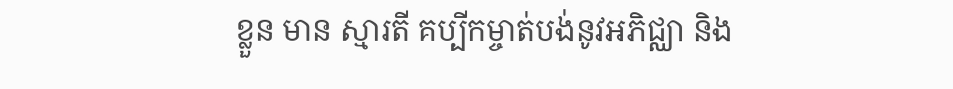ខ្លួន មាន ស្មារតី គប្បីកម្ចាត់បង់នូវអភិជ្ឈា និង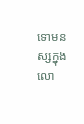ទោមនស្សក្នុងលោ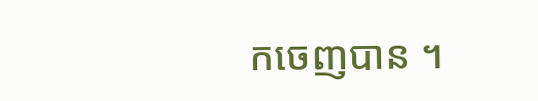កចេញបាន ។